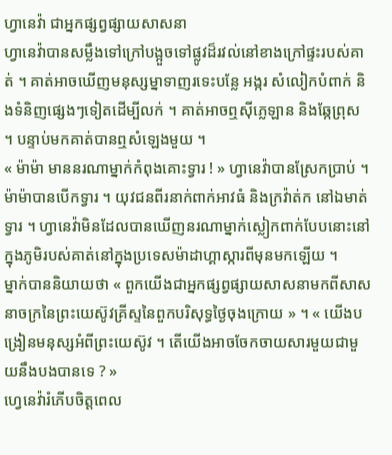ហ្វានេវ៉ា ជាអ្នកផ្សព្វផ្សាយសាសនា
ហ្វានេវ៉ាបានសម្លឹងទៅក្រៅបង្អួចទៅផ្លូវដ៏រវល់នៅខាងក្រៅផ្ទះរបស់គាត់ ។ គាត់អាចឃើញមនុស្សម្នាទាញរទេះបន្លែ អង្ករ សំលៀកបំពាក់ និងទំនិញផ្សេងៗទៀតដើម្បីលក់ ។ គាត់អាចឮស៊ីភ្លេឡាន និងឆ្កែព្រុស ។ បន្ទាប់មកគាត់បានឮសំឡេងមួយ ។
« ម៉ាម៉ា មាននរណាម្នាក់កំពុងគោះទ្វារ ! » ហ្វានេវ៉ាបានស្រែកប្រាប់ ។ ម៉ាម៉ាបានបើកទ្វារ ។ យុវជនពីរនាក់ពាក់អាវធំ និងក្រវ៉ាត់ក នៅឯមាត់ទ្វារ ។ ហ្វានេវ៉ាមិនដែលបានឃើញនរណាម្នាក់ស្លៀកពាក់បែបនោះនៅក្នុងភូមិរបស់គាត់នៅក្នុងប្រទេសម៉ាដាហ្គាស្ការពីមុនមកឡើយ ។
ម្នាក់បាននិយាយថា « ពួកយើងជាអ្នកផ្សព្វផ្សាយសាសនាមកពីសាសនាចក្រនៃព្រះយេស៊ូវគ្រីស្ទនៃពួកបរិសុទ្ធថ្ងៃចុងក្រោយ » ។ « យើងបង្រៀនមនុស្សអំពីព្រះយេស៊ូវ ។ តើយើងអាចចែកចាយសារមួយជាមួយនឹងបងបានទេ ? »
ហ្វេនេវ៉ារំភើបចិត្តពេល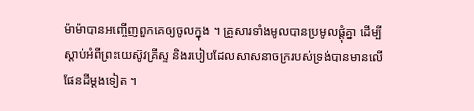ម៉ាម៉ាបានអញ្ចើញពួកគេឲ្យចូលក្នុង ។ គ្រួសារទាំងមូលបានប្រមូលផ្ដុំគ្នា ដើម្បីស្ដាប់អំពីព្រះយេស៊ូវគ្រីស្ទ និងរបៀបដែលសាសនាចក្ររបស់ទ្រង់បានមានលើផែនដីម្ដងទៀត ។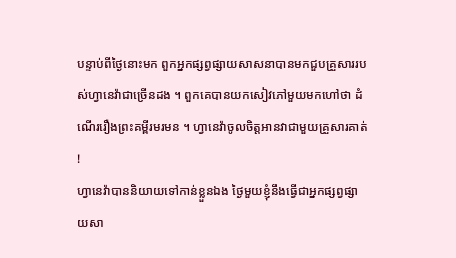បន្ទាប់ពីថ្ងៃនោះមក ពួកអ្នកផ្សព្វផ្សាយសាសនាបានមកជួបគ្រួសាររបស់ហ្វានេវ៉ាជាច្រើនដង ។ ពួកគេបានយកសៀវភៅមួយមកហៅថា ដំណើររឿងព្រះគម្ពីរមរមន ។ ហ្វានេវ៉ាចូលចិត្តអានវាជាមួយគ្រួសារគាត់ !
ហ្វានេវ៉ាបាននិយាយទៅកាន់ខ្លួនឯង ថ្ងៃមួយខ្ញុំនឹងធ្វើជាអ្នកផ្សព្វផ្សាយសា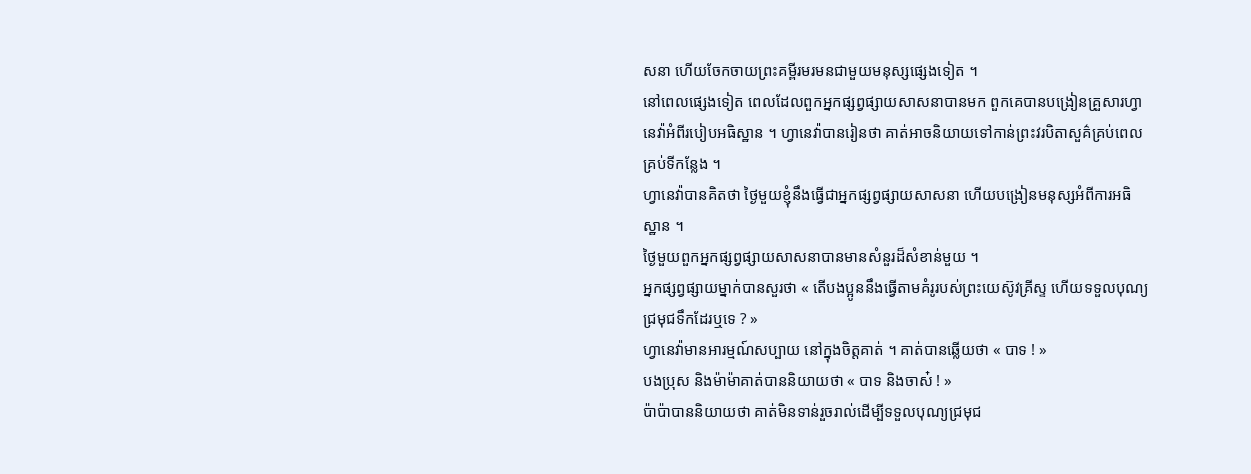សនា ហើយចែកចាយព្រះគម្ពីរមរមនជាមួយមនុស្សផ្សេងទៀត ។
នៅពេលផ្សេងទៀត ពេលដែលពួកអ្នកផ្សព្វផ្សាយសាសនាបានមក ពួកគេបានបង្រៀនគ្រួសារហ្វានេវ៉ាអំពីរបៀបអធិស្ឋាន ។ ហ្វានេវ៉ាបានរៀនថា គាត់អាចនិយាយទៅកាន់ព្រះវរបិតាសួគ៌គ្រប់ពេល គ្រប់ទីកន្លែង ។
ហ្វានេវ៉ាបានគិតថា ថ្ងៃមួយខ្ញុំនឹងធ្វើជាអ្នកផ្សព្វផ្សាយសាសនា ហើយបង្រៀនមនុស្សអំពីការអធិស្ឋាន ។
ថ្ងៃមួយពួកអ្នកផ្សព្វផ្សាយសាសនាបានមានសំនួរដ៏សំខាន់មួយ ។
អ្នកផ្សព្វផ្សាយម្នាក់បានសួរថា « តើបងប្អូននឹងធ្វើតាមគំរូរបស់ព្រះយេស៊ូវគ្រីស្ទ ហើយទទួលបុណ្យជ្រមុជទឹកដែរឬទេ ? »
ហ្វានេវ៉ាមានអារម្មណ៍សប្បាយ នៅក្នុងចិត្តគាត់ ។ គាត់បានឆ្លើយថា « បាទ ! »
បងប្រុស និងម៉ាម៉ាគាត់បាននិយាយថា « បាទ និងចាស៎ ! »
ប៉ាប៉ាបាននិយាយថា គាត់មិនទាន់រួចរាល់ដើម្បីទទួលបុណ្យជ្រមុជ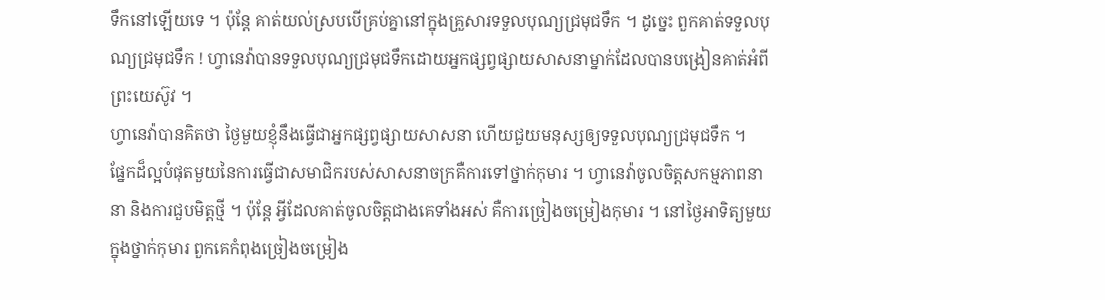ទឹកនៅឡើយទេ ។ ប៉ុន្តែ គាត់យល់ស្របបើគ្រប់គ្នានៅក្នុងគ្រួសារទទួលបុណ្យជ្រមុជទឹក ។ ដូច្នេះ ពួកគាត់ទទួលបុណ្យជ្រមុជទឹក ! ហ្វានេវ៉ាបានទទួលបុណ្យជ្រមុជទឹកដោយអ្នកផ្សព្វផ្សាយសាសនាម្នាក់ដែលបានបង្រៀនគាត់អំពីព្រះយេស៊ូវ ។
ហ្វានេវ៉ាបានគិតថា ថ្ងៃមួយខ្ញុំនឹងធ្វើជាអ្នកផ្សព្វផ្សាយសាសនា ហើយជួយមនុស្សឲ្យទទួលបុណ្យជ្រមុជទឹក ។
ផ្នែកដ៏ល្អបំផុតមួយនៃការធ្វើជាសមាជិករបស់សាសនាចក្រគឺការទៅថ្នាក់កុមារ ។ ហ្វានេវ៉ាចូលចិត្តសកម្មភាពនានា និងការជួបមិត្តថ្មី ។ ប៉ុន្តែ អ្វីដែលគាត់ចូលចិត្តជាងគេទាំងអស់ គឺការច្រៀងចម្រៀងកុមារ ។ នៅថ្ងៃអាទិត្យមួយក្នុងថ្នាក់កុមារ ពួកគេកំពុងច្រៀងចម្រៀង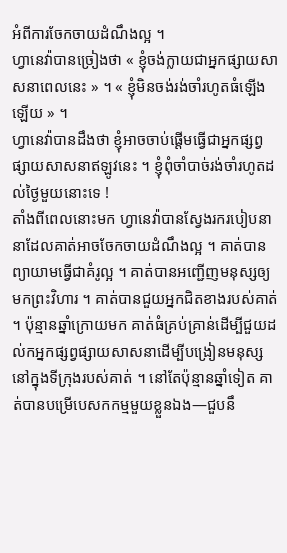អំពីការចែកចាយដំណឹងល្អ ។
ហ្វានេវ៉ាបានច្រៀងថា « ខ្ញុំចង់ក្លាយជាអ្នកផ្សាយសាសនាពេលនេះ » ។ « ខ្ញុំមិនចង់រង់ចាំរហូតធំឡើងឡើយ » ។
ហ្វានេវ៉ាបានដឹងថា ខ្ញុំអាចចាប់ផ្ដើមធ្វើជាអ្នកផ្សព្វផ្សាយសាសនាឥឡូវនេះ ។ ខ្ញុំពុំចាំបាច់រង់ចាំរហូតដល់ថ្ងៃមួយនោះទេ !
តាំងពីពេលនោះមក ហ្វានេវ៉ាបានស្វែងរករបៀបនានាដែលគាត់អាចចែកចាយដំណឹងល្អ ។ គាត់បានព្យាយាមធ្វើជាគំរូល្អ ។ គាត់បានអញ្ជើញមនុស្សឲ្យមកព្រះវិហារ ។ គាត់បានជួយអ្នកជិតខាងរបស់គាត់ ។ ប៉ុន្មានឆ្នាំក្រោយមក គាត់ធំគ្រប់គ្រាន់ដើម្បីជួយដល់កអ្នកផ្សព្វផ្សាយសាសនាដើម្បីបង្រៀនមនុស្សនៅក្នុងទីក្រុងរបស់គាត់ ។ នៅតែប៉ុន្មានឆ្នាំទៀត គាត់បានបម្រើបេសកកម្មមួយខ្លួនឯង—ជួបនឹ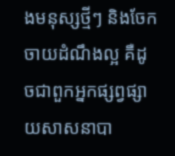ងមនុស្សថ្មីៗ និងចែកចាយដំណឹងល្អ គឺដូចជាពួកអ្នកផ្សព្វផ្សាយសាសនាបា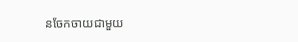នចែកចាយជាមួយ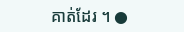គាត់ដែរ ។ ●